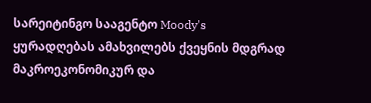სარეიტინგო სააგენტო Moody's ყურადღებას ამახვილებს ქვეყნის მდგრად მაკროეკონომიკურ და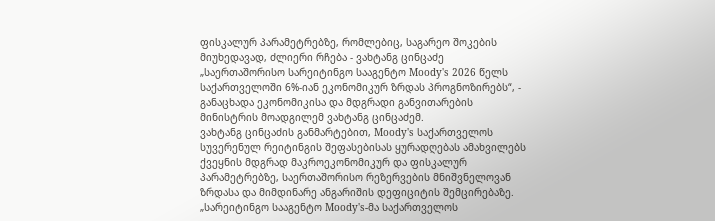ფისკალურ პარამეტრებზე, რომლებიც, საგარეო შოკების მიუხედავად, ძლიერი რჩება - ვახტანგ ცინცაძე
„საერთაშორისო სარეიტინგო სააგენტო Moody's 2026 წელს საქართველოში 6%-იან ეკონომიკურ ზრდას პროგნოზირებს“, - განაცხადა ეკონომიკისა და მდგრადი განვითარების მინისტრის მოადგილემ ვახტანგ ცინცაძემ.
ვახტანგ ცინცაძის განმარტებით, Moody's საქართველოს სუვერენულ რეიტინგის შეფასებისას ყურადღებას ამახვილებს ქვეყნის მდგრად მაკროეკონომიკურ და ფისკალურ პარამეტრებზე, საერთაშორისო რეზერვების მნიშვნელოვან ზრდასა და მიმდინარე ანგარიშის დეფიციტის შემცირებაზე.
„სარეიტინგო სააგენტო Moody's-მა საქართველოს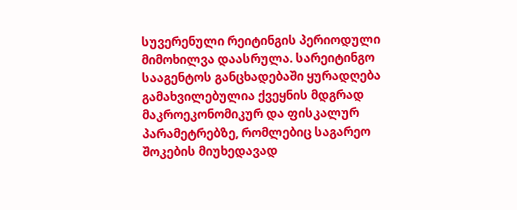სუვერენული რეიტინგის პერიოდული მიმოხილვა დაასრულა. სარეიტინგო სააგენტოს განცხადებაში ყურადღება გამახვილებულია ქვეყნის მდგრად მაკროეკონომიკურ და ფისკალურ პარამეტრებზე, რომლებიც საგარეო შოკების მიუხედავად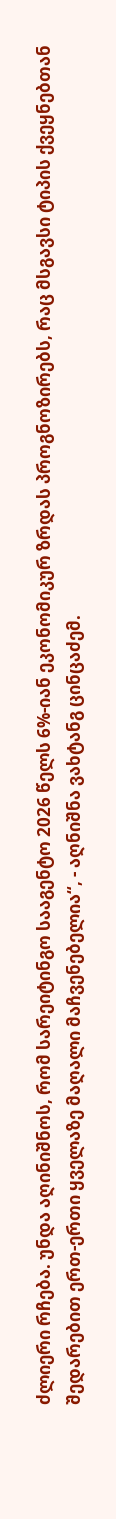ძლიერი რჩება. უნდა აღინიშნოს, რომ სარეიტინგო სააგენტო 2026 წელს 6%-იან ეკონომიკურ ზრდას პროგნოზირებს, რაც მსგავსი ტიპის ქვეყნებთან შედარებით ერთ-ერთი ყველაზე მაღალი მაჩვენებელია“, - აღნიშნა ვახტანგ ცინცაძემ.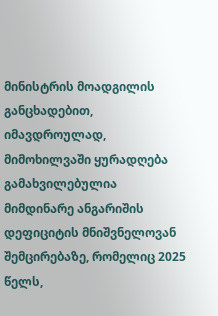მინისტრის მოადგილის განცხადებით, იმავდროულად, მიმოხილვაში ყურადღება გამახვილებულია მიმდინარე ანგარიშის დეფიციტის მნიშვნელოვან შემცირებაზე, რომელიც 2025 წელს,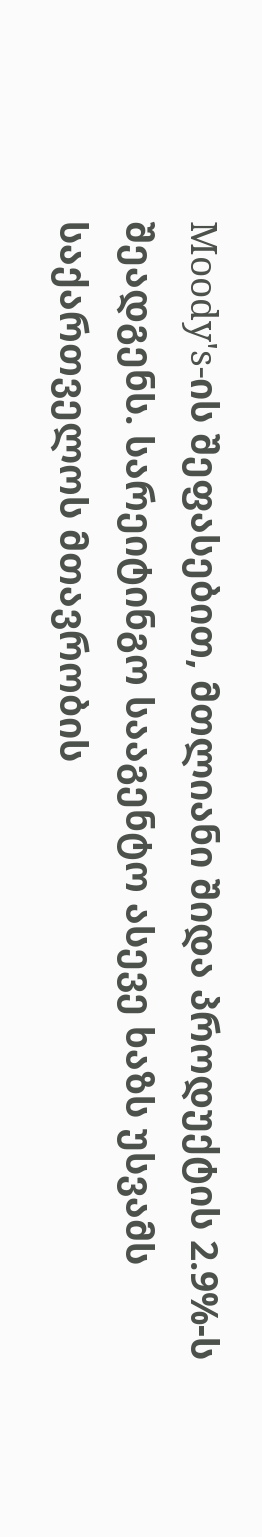Moody's-ის შეფასებით, მთლიანი შიდა პროდუქტის 2.9%-ს შეადგენს. სარეიტინგო სააგენტო ასევე ხაზს უსვამს საქართველოს მთავრობის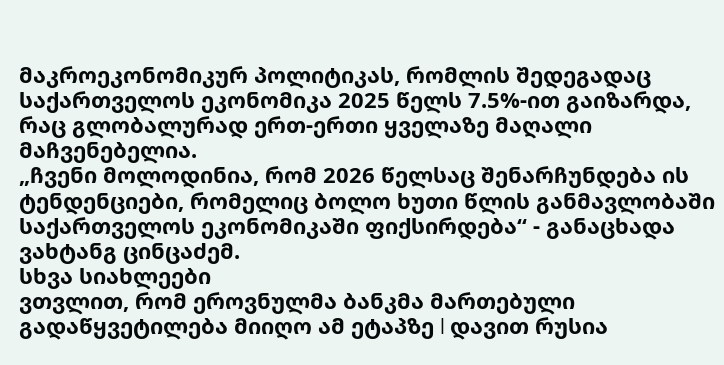მაკროეკონომიკურ პოლიტიკას, რომლის შედეგადაც საქართველოს ეკონომიკა 2025 წელს 7.5%-ით გაიზარდა, რაც გლობალურად ერთ-ერთი ყველაზე მაღალი მაჩვენებელია.
„ჩვენი მოლოდინია, რომ 2026 წელსაც შენარჩუნდება ის ტენდენციები, რომელიც ბოლო ხუთი წლის განმავლობაში საქართველოს ეკონომიკაში ფიქსირდება“ - განაცხადა ვახტანგ ცინცაძემ.
სხვა სიახლეები
ვთვლით, რომ ეროვნულმა ბანკმა მართებული გადაწყვეტილება მიიღო ამ ეტაპზე l დავით რუსია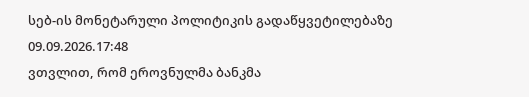სებ-ის მონეტარული პოლიტიკის გადაწყვეტილებაზე
09.09.2026.17:48
ვთვლით, რომ ეროვნულმა ბანკმა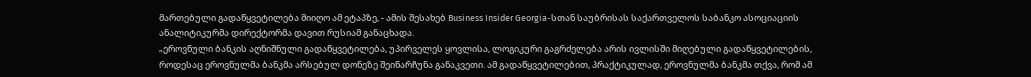მართებული გადაწყვეტილება მიიღო ამ ეტაპზე, - ამის შესახებ Business Insider Georgia-სთან საუბრისას საქართველოს საბანკო ასოციაციის ანალიტიკურმა დირექტორმა დავით რუსიამ განაცხადა.
„ეროვნული ბანკის აღნიშნული გადაწყვეტილება, უპირველეს ყოვლისა, ლოგიკური გაგრძელება არის ივლისში მიღებული გადაწყვეტილების, როდესაც ეროვნულმა ბანკმა არსებულ დონეზე შეინარჩუნა განაკვეთი. ამ გადაწყვეტილებით, პრაქტიკულად, ეროვნულმა ბანკმა თქვა, რომ ამ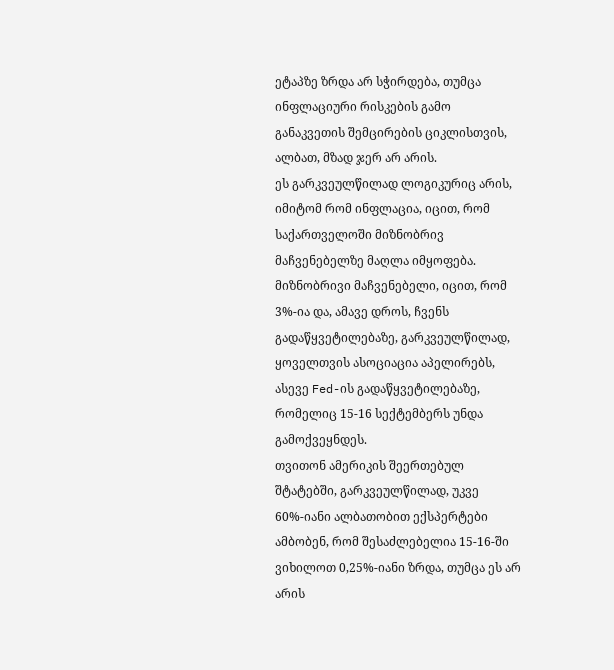ეტაპზე ზრდა არ სჭირდება, თუმცა ინფლაციური რისკების გამო განაკვეთის შემცირების ციკლისთვის, ალბათ, მზად ჯერ არ არის.
ეს გარკვეულწილად ლოგიკურიც არის, იმიტომ რომ ინფლაცია, იცით, რომ საქართველოში მიზნობრივ მაჩვენებელზე მაღლა იმყოფება. მიზნობრივი მაჩვენებელი, იცით, რომ 3%-ია და, ამავე დროს, ჩვენს გადაწყვეტილებაზე, გარკვეულწილად, ყოველთვის ასოციაცია აპელირებს, ასევე Fed-ის გადაწყვეტილებაზე, რომელიც 15-16 სექტემბერს უნდა გამოქვეყნდეს.
თვითონ ამერიკის შეერთებულ შტატებში, გარკვეულწილად, უკვე 60%-იანი ალბათობით ექსპერტები ამბობენ, რომ შესაძლებელია 15-16-ში ვიხილოთ 0,25%-იანი ზრდა, თუმცა ეს არ არის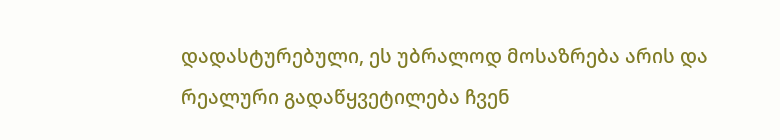დადასტურებული, ეს უბრალოდ მოსაზრება არის და რეალური გადაწყვეტილება ჩვენ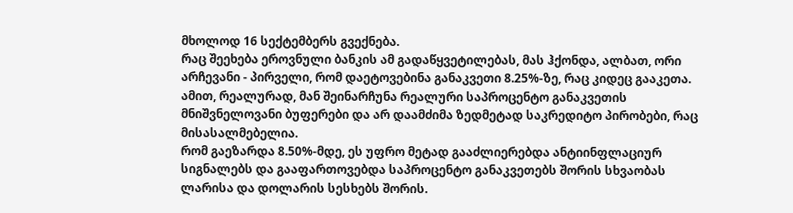მხოლოდ 16 სექტემბერს გვექნება.
რაც შეეხება ეროვნული ბანკის ამ გადაწყვეტილებას, მას ჰქონდა, ალბათ, ორი არჩევანი - პირველი, რომ დაეტოვებინა განაკვეთი 8.25%-ზე, რაც კიდეც გააკეთა. ამით, რეალურად, მან შეინარჩუნა რეალური საპროცენტო განაკვეთის მნიშვნელოვანი ბუფერები და არ დაამძიმა ზედმეტად საკრედიტო პირობები, რაც მისასალმებელია.
რომ გაეზარდა 8.50%-მდე, ეს უფრო მეტად გააძლიერებდა ანტიინფლაციურ სიგნალებს და გააფართოვებდა საპროცენტო განაკვეთებს შორის სხვაობას ლარისა და დოლარის სესხებს შორის.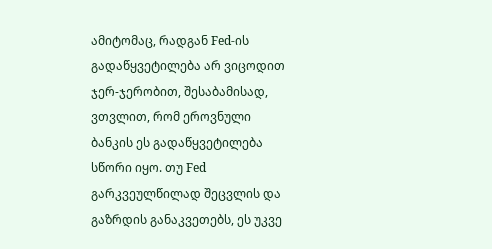ამიტომაც, რადგან Fed-ის გადაწყვეტილება არ ვიცოდით ჯერ-ჯერობით, შესაბამისად, ვთვლით, რომ ეროვნული ბანკის ეს გადაწყვეტილება სწორი იყო. თუ Fed გარკვეულწილად შეცვლის და გაზრდის განაკვეთებს, ეს უკვე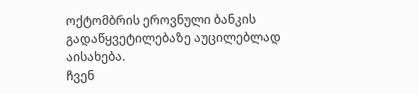ოქტომბრის ეროვნული ბანკის გადაწყვეტილებაზე აუცილებლად აისახება.
ჩვენ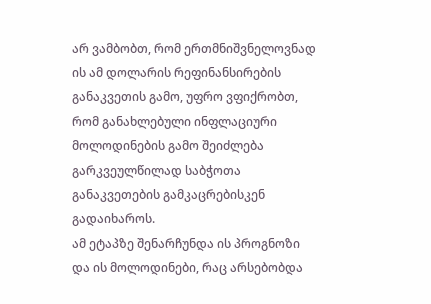არ ვამბობთ, რომ ერთმნიშვნელოვნად ის ამ დოლარის რეფინანსირების განაკვეთის გამო, უფრო ვფიქრობთ, რომ განახლებული ინფლაციური მოლოდინების გამო შეიძლება გარკვეულწილად საბჭოთა განაკვეთების გამკაცრებისკენ გადაიხაროს.
ამ ეტაპზე შენარჩუნდა ის პროგნოზი და ის მოლოდინები, რაც არსებობდა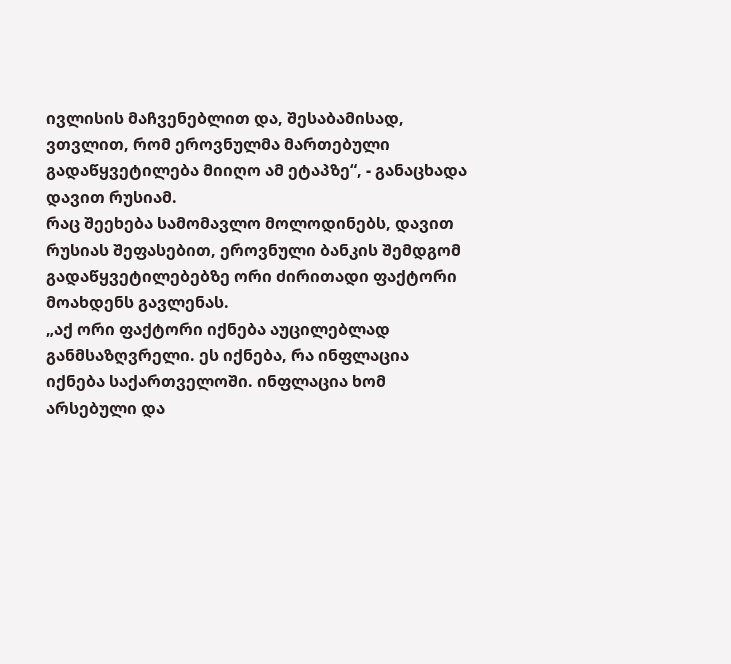ივლისის მაჩვენებლით და, შესაბამისად, ვთვლით, რომ ეროვნულმა მართებული გადაწყვეტილება მიიღო ამ ეტაპზე“, - განაცხადა დავით რუსიამ.
რაც შეეხება სამომავლო მოლოდინებს, დავით რუსიას შეფასებით, ეროვნული ბანკის შემდგომ გადაწყვეტილებებზე ორი ძირითადი ფაქტორი მოახდენს გავლენას.
„აქ ორი ფაქტორი იქნება აუცილებლად განმსაზღვრელი. ეს იქნება, რა ინფლაცია იქნება საქართველოში. ინფლაცია ხომ არსებული და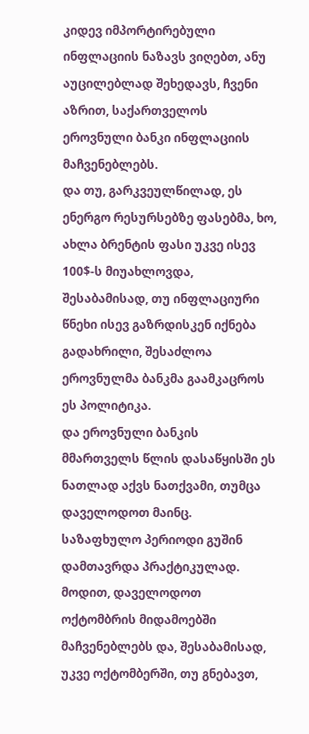კიდევ იმპორტირებული ინფლაციის ნაზავს ვიღებთ, ანუ აუცილებლად შეხედავს, ჩვენი აზრით, საქართველოს ეროვნული ბანკი ინფლაციის მაჩვენებლებს.
და თუ, გარკვეულწილად, ეს ენერგო რესურსებზე ფასებმა, ხო, ახლა ბრენტის ფასი უკვე ისევ 100$-ს მიუახლოვდა, შესაბამისად, თუ ინფლაციური წნეხი ისევ გაზრდისკენ იქნება გადახრილი, შესაძლოა ეროვნულმა ბანკმა გაამკაცროს ეს პოლიტიკა.
და ეროვნული ბანკის მმართველს წლის დასაწყისში ეს ნათლად აქვს ნათქვამი, თუმცა დაველოდოთ მაინც.
საზაფხულო პერიოდი გუშინ დამთავრდა პრაქტიკულად. მოდით, დაველოდოთ ოქტომბრის მიდამოებში მაჩვენებლებს და, შესაბამისად, უკვე ოქტომბერში, თუ გნებავთ,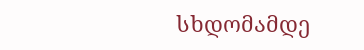სხდომამდე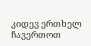კიდევ ერთხელ ჩავერთოთ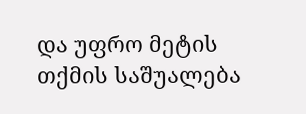და უფრო მეტის თქმის საშუალება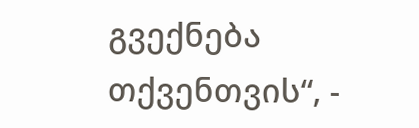გვექნება თქვენთვის“, -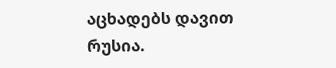აცხადებს დავით რუსია.